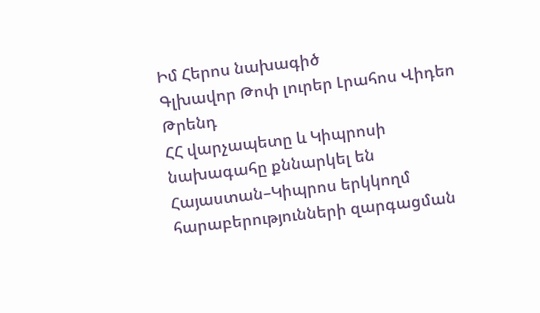Իմ Հերոս նախագիծ
Գլխավոր Թոփ լուրեր Լրահոս Վիդեո Թրենդ
ՀՀ վարչապետը և Կիպրոսի նախագահը քննարկել են Հայաստան–Կիպրոս երկկողմ հարաբերությունների զարգացման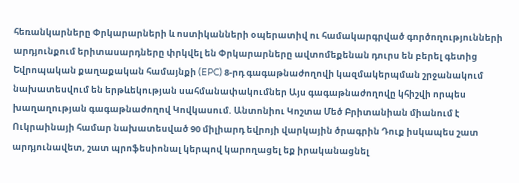հեռանկարները Փրկարարների և ոստիկանների օպերատիվ ու համակարգրված գործողությունների արդյունքում երիտասարդները փրկվել են Փրկարարները ավտոմեքենան դուրս են բերել գետից Եվրոպական քաղաքական համայնքի (EPC) 8-րդ գագաթնաժողովի կազմակերպման շրջանակում նախատեսվում են երթևեկության սահմանափակումներ Այս գագաթնաժողովը կհիշվի որպես խաղաղության գագաթնաժողով Կովկասում. Անտոնիու Կոշտա Մեծ Բրիտանիան միանում է Ուկրաինայի համար նախատեսված 90 միլիարդ եվրոյի վարկային ծրագրին Դուք իսկապես շատ արդյունավետ, շատ պրոֆեսիոնալ կերպով կարողացել եք իրականացնել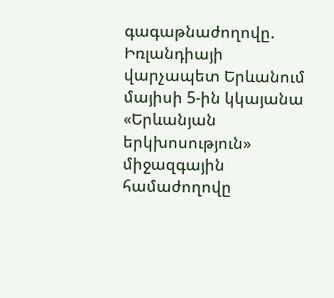գագաթնաժողովը. Իռլանդիայի վարչապետ Երևանում մայիսի 5-ին կկայանա «Երևանյան երկխոսություն» միջազգային համաժողովը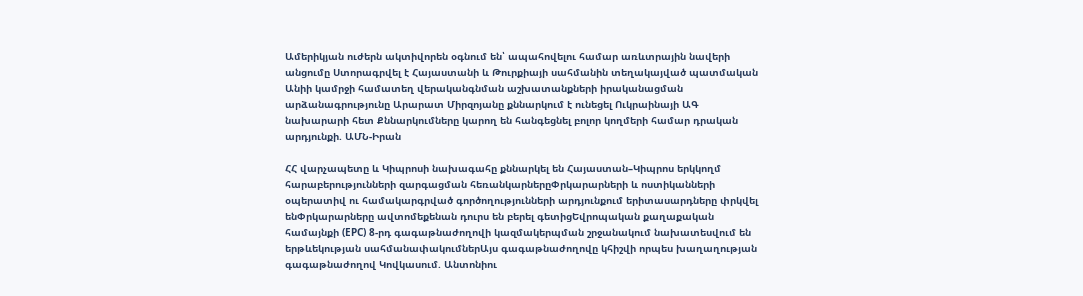Ամերիկյան ուժերն ակտիվորեն օգնում են՝ ապահովելու համար առևտրային նավերի անցումը Ստորագրվել է Հայաստանի և Թուրքիայի սահմանին տեղակայված պատմական Անիի կամրջի համատեղ վերականգնման աշխատանքների իրականացման արձանագրությունը Արարատ Միրզոյանը քննարկում է ունեցել Ուկրաինայի ԱԳ նախարարի հետ Քննարկումները կարող են հանգեցնել բոլոր կողմերի համար դրական արդյունքի. ԱՄՆ-Իրան

ՀՀ վարչապետը և Կիպրոսի նախագահը քննարկել են Հայաստան–Կիպրոս երկկողմ հարաբերությունների զարգացման հեռանկարներըՓրկարարների և ոստիկանների օպերատիվ ու համակարգրված գործողությունների արդյունքում երիտասարդները փրկվել ենՓրկարարները ավտոմեքենան դուրս են բերել գետիցԵվրոպական քաղաքական համայնքի (EPC) 8-րդ գագաթնաժողովի կազմակերպման շրջանակում նախատեսվում են երթևեկության սահմանափակումներԱյս գագաթնաժողովը կհիշվի որպես խաղաղության գագաթնաժողով Կովկասում. Անտոնիու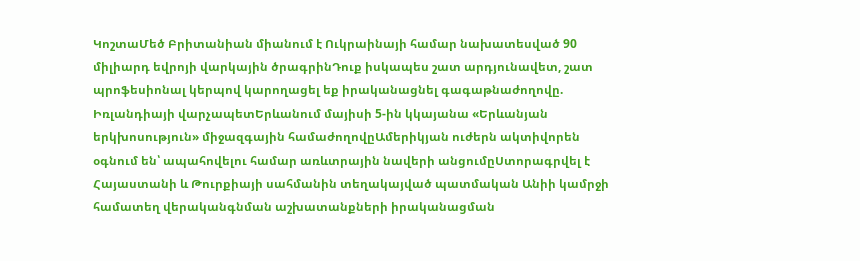ԿոշտաՄեծ Բրիտանիան միանում է Ուկրաինայի համար նախատեսված 90 միլիարդ եվրոյի վարկային ծրագրինԴուք իսկապես շատ արդյունավետ, շատ պրոֆեսիոնալ կերպով կարողացել եք իրականացնել գագաթնաժողովը. Իռլանդիայի վարչապետԵրևանում մայիսի 5-ին կկայանա «Երևանյան երկխոսություն» միջազգային համաժողովըԱմերիկյան ուժերն ակտիվորեն օգնում են՝ ապահովելու համար առևտրային նավերի անցումըՍտորագրվել է Հայաստանի և Թուրքիայի սահմանին տեղակայված պատմական Անիի կամրջի համատեղ վերականգնման աշխատանքների իրականացման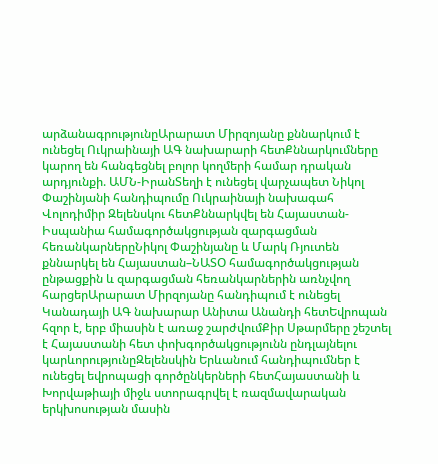արձանագրությունըԱրարատ Միրզոյանը քննարկում է ունեցել Ուկրաինայի ԱԳ նախարարի հետՔննարկումները կարող են հանգեցնել բոլոր կողմերի համար դրական արդյունքի. ԱՄՆ-ԻրանՏեղի է ունեցել վարչապետ Նիկոլ Փաշինյանի հանդիպումը Ուկրաինայի նախագահ Վոլոդիմիր Զելենսկու հետՔննարկվել են Հայաստան-Իսպանիա համագործակցության զարգացման հեռանկարներըՆիկոլ Փաշինյանը և Մարկ Ռյուտեն քննարկել են Հայաստան–ՆԱՏՕ համագործակցության ընթացքին և զարգացման հեռանկարներին առնչվող հարցերԱրարատ Միրզոյանը հանդիպում է ունեցել Կանադայի ԱԳ նախարար Անիտա Անանդի հետԵվրոպան հզոր է, երբ միասին է առաջ շարժվումՔիր Սթարմերը շեշտել է Հայաստանի հետ փոխգործակցությունն ընդլայնելու կարևորությունըԶելենսկին Երևանում հանդիպումներ է ունեցել եվրոպացի գործընկերների հետՀայաստանի և Խորվաթիայի միջև ստորագրվել է ռազմավարական երկխոսության մասին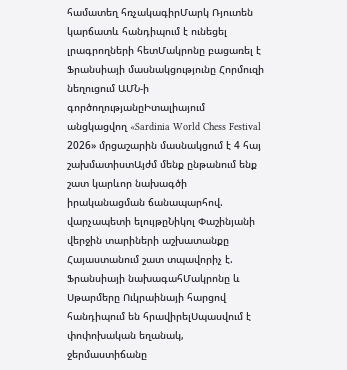համատեղ հռչակագիրՄարկ Ռյուտեն կարճատև հանդիպում է ունեցել լրագրողների հետՄակրոնը բացառել է Ֆրանսիայի մասնակցությունը Հորմուզի նեղուցում ԱՄՆ-ի գործողությանըԻտալիայում անցկացվող «Sardinia World Chess Festival 2026» մրցաշարին մասնակցում է 4 հայ շախմատիստԱյժմ մենք ընթանում ենք շատ կարևոր նախագծի իրականացման ճանապարհով. վարչապետի ելույթըՆիկոլ Փաշինյանի վերջին տարիների աշխատանքը Հայաստանում շատ տպավորիչ է. Ֆրանսիայի նախագահՄակրոնը և Սթարմերը Ուկրաինայի հարցով հանդիպում են հրավիրելՍպասվում է փոփոխական եղանակ, ջերմաստիճանը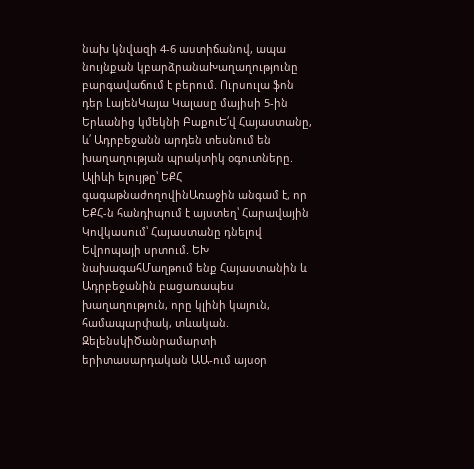նախ կնվազի 4-6 աստիճանով, ապա նույնքան կբարձրանաԽաղաղությունը բարգավաճում է բերում. Ուրսուլա ֆոն դեր ԼայենԿայա Կալասը մայիսի 5-ին Երևանից կմեկնի ԲաքուԵ՛վ Հայաստանը, և՛ Ադրբեջանն արդեն տեսնում են խաղաղության պրակտիկ օգուտները. Ալիևի ելույթը՝ ԵՔՀ գագաթնաժողովինԱռաջին անգամ է, որ ԵՔՀ-ն հանդիպում է այստեղ՝ Հարավային Կովկասում՝ Հայաստանը դնելով Եվրոպայի սրտում. ԵԽ նախագահՄաղթում ենք Հայաստանին և Ադրբեջանին բացառապես խաղաղություն, որը կլինի կայուն, համապարփակ, տևական. ԶելենսկիԾանրամարտի երիտասարդական ԱԱ-ում այսօր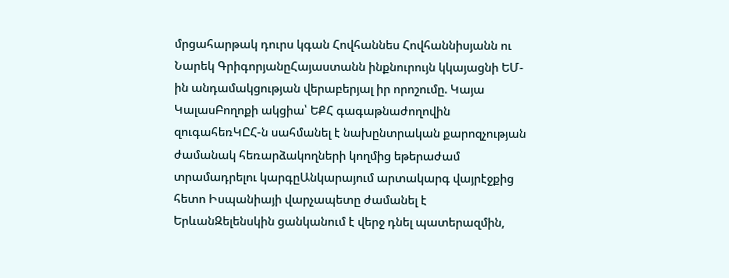մրցահարթակ դուրս կգան Հովհաննես Հովհաննիսյանն ու Նարեկ ԳրիգորյանըՀայաստանն ինքնուրույն կկայացնի ԵՄ-ին անդամակցության վերաբերյալ իր որոշումը. Կայա ԿալասԲողոքի ակցիա՝ ԵՔՀ գագաթնաժողովին զուգահեռԿԸՀ-ն սահմանել է նախընտրական քարոզչության ժամանակ հեռարձակողների կողմից եթերաժամ տրամադրելու կարգըԱնկարայում արտակարգ վայրէջքից հետո Իսպանիայի վարչապետը ժամանել է ԵրևանԶելենսկին ցանկանում է վերջ դնել պատերազմին,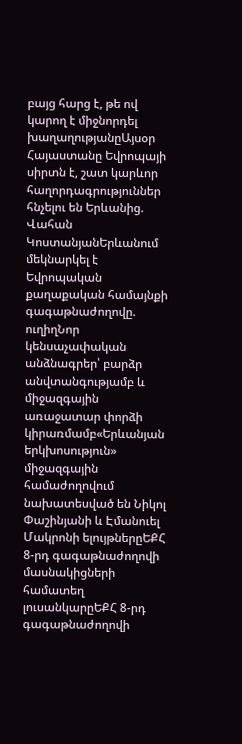բայց հարց է, թե ով կարող է միջնորդել խաղաղությանըԱյսօր Հայաստանը Եվրոպայի սիրտն է, շատ կարևոր հաղորդագրություններ հնչելու են Երևանից. Վահան ԿոստանյանԵրևանում մեկնարկել է Եվրոպական քաղաքական համայնքի գագաթնաժողովը. ուղիղՆոր կենսաչափական անձնագրեր՝ բարձր անվտանգությամբ և միջազգային առաջատար փորձի կիրառմամբ«Երևանյան երկխոսություն» միջազգային համաժողովում նախատեսված են Նիկոլ Փաշինյանի և Էմանուել Մակրոնի ելույթներըԵՔՀ 8-րդ գագաթնաժողովի մասնակիցների համատեղ լուսանկարըԵՔՀ 8-րդ գագաթնաժողովի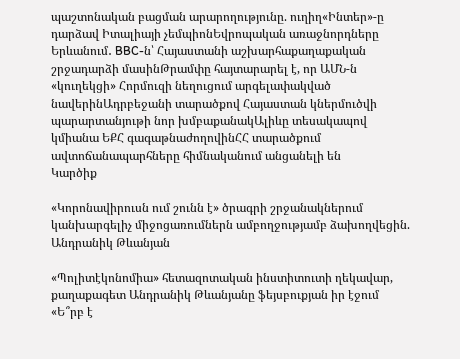պաշտոնական բացման արարողությունը. ուղիղ«Ինտեր»-ը դարձավ Իտալիայի չեմպիոնԵվրոպական առաջնորդները Երևանում․ BBC-ն՝ Հայաստանի աշխարհաքաղաքական շրջադարձի մասինԹրամփը հայտարարել է, որ ԱՄՆ-ն «կուղեկցի» Հորմուզի նեղուցում արգելափակված նավերինԱդրբեջանի տարածքով Հայաստան կներմուծվի պարարտանյութի նոր խմբաքանակԱլիևը տեսակապով կմիանա ԵՔՀ գագաթնաժողովինՀՀ տարածքում ավտոճանապարհները հիմնականում անցանելի են
Կարծիք

«Կորոնավիրուսն ում շունն է» ծրագրի շրջանակներում կանխարգելիչ միջոցառումներն ամբողջությամբ ձախողվեցին. Անդրանիկ Թևանյան

«Պոլիտէկոնոմիա» հետազոտական ինստիտուտի ղեկավար, քաղաքագետ Անդրանիկ Թևանյանը ֆեյսբուքյան իր էջում «Ե՞րբ է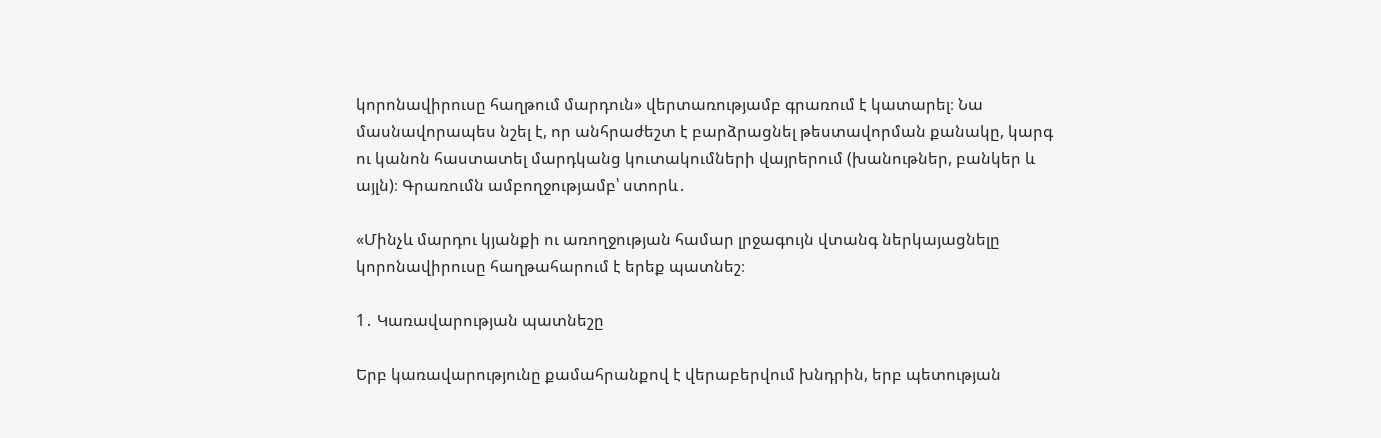կորոնավիրուսը հաղթում մարդուն» վերտառությամբ գրառում է կատարել։ Նա մասնավորապես նշել է, որ անհրաժեշտ է բարձրացնել թեստավորման քանակը, կարգ ու կանոն հաստատել մարդկանց կուտակումների վայրերում (խանութներ, բանկեր և այլն)։ Գրառումն ամբողջությամբ՝ ստորև․

«Մինչև մարդու կյանքի ու առողջության համար լրջագույն վտանգ ներկայացնելը կորոնավիրուսը հաղթահարում է երեք պատնեշ։

1․ Կառավարության պատնեշը

Երբ կառավարությունը քամահրանքով է վերաբերվում խնդրին, երբ պետության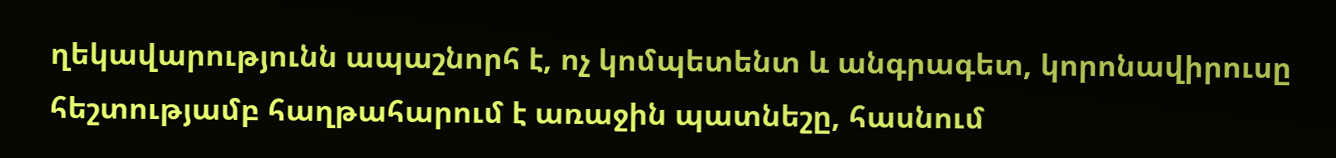ղեկավարությունն ապաշնորհ է, ոչ կոմպետենտ և անգրագետ, կորոնավիրուսը հեշտությամբ հաղթահարում է առաջին պատնեշը, հասնում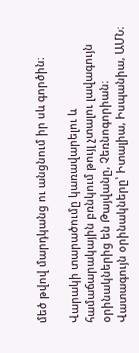մեծ թվով մարդկանց ու անցնում իր սև գործին։

Վարակի տարածումը կառավարելու և համաճարակային բռնկում թույլ չտալու լավագույն օրինակներից են Թայվանը, Չեռնոգորիան։ Վատագույն օրինակները՝ Իտալիա, Իսպանիա, ԱՄՆ։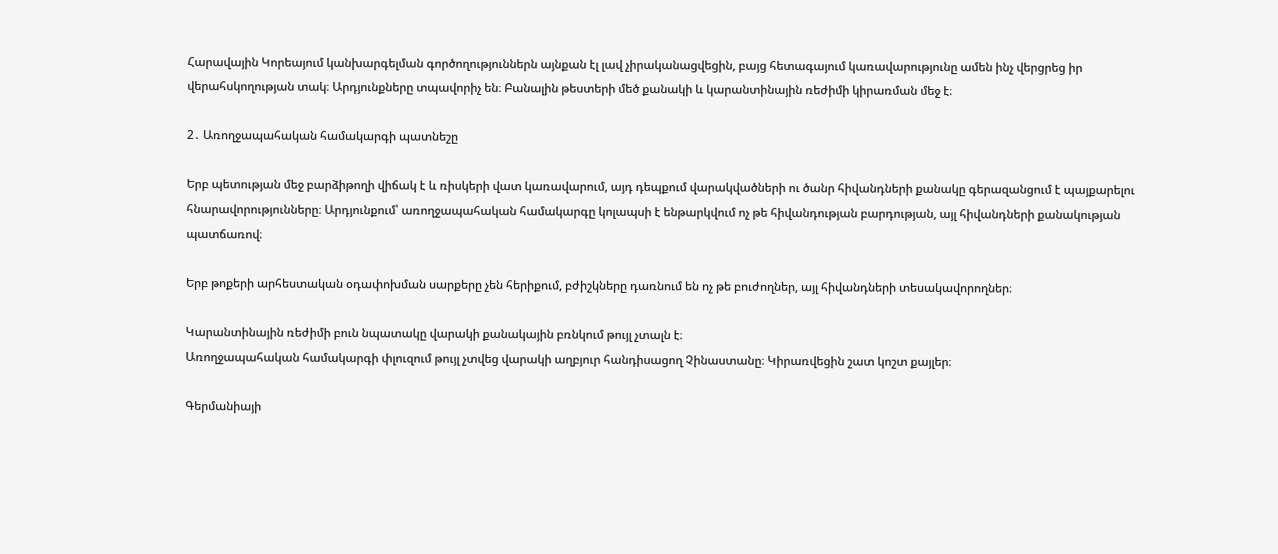Հարավային Կորեայում կանխարգելման գործողություններն այնքան էլ լավ չիրականացվեցին, բայց հետագայում կառավարությունը ամեն ինչ վերցրեց իր վերահսկողության տակ։ Արդյունքները տպավորիչ են։ Բանալին թեստերի մեծ քանակի և կարանտինային ռեժիմի կիրառման մեջ է։

2․ Առողջապահական համակարգի պատնեշը

Երբ պետության մեջ բարձիթողի վիճակ է և ռիսկերի վատ կառավարում, այդ դեպքում վարակվածների ու ծանր հիվանդների քանակը գերազանցում է պայքարելու հնարավորությունները։ Արդյունքում՝ առողջապահական համակարգը կոլապսի է ենթարկվում ոչ թե հիվանդության բարդության, այլ հիվանդների քանակության պատճառով։

Երբ թոքերի արհեստական օդափոխման սարքերը չեն հերիքում, բժիշկները դառնում են ոչ թե բուժողներ, այլ հիվանդների տեսակավորողներ։

Կարանտինային ռեժիմի բուն նպատակը վարակի քանակային բռնկում թույլ չտալն է։
Առողջապահական համակարգի փլուզում թույլ չտվեց վարակի աղբյուր հանդիսացող Չինաստանը։ Կիրառվեցին շատ կոշտ քայլեր։

Գերմանիայի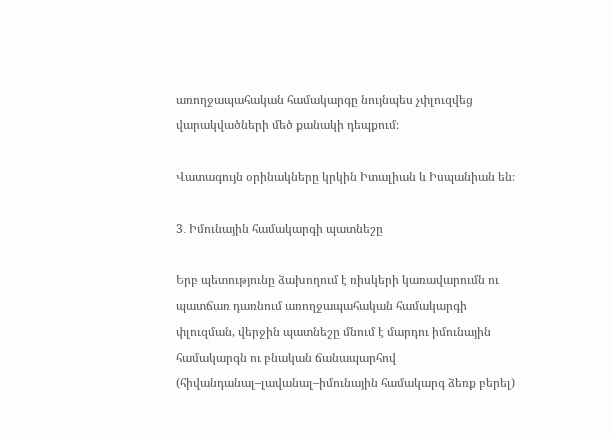առողջապահական համակարգը նույնպես չփլուզվեց վարակվածների մեծ քանակի դեպքում։

Վատագույն օրինակները կրկին Իտալիան և Իսպանիան են։

3․ Իմունային համակարգի պատնեշը

Երբ պետությունը ձախողում է ռիսկերի կառավարումն ու պատճառ դառնում առողջապահական համակարգի փլուզման, վերջին պատնեշը մնում է մարդու իմունային համակարգն ու բնական ճանապարհով (հիվանդանալ–լավանալ–իմունային համակարգ ձեռք բերել)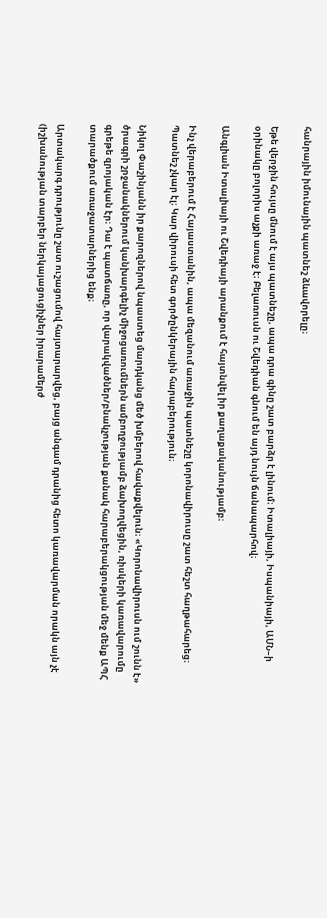հանրային իմունային պատնեշ ձևավորելը։

Եթե վերջին հույսը մնում է այս պատնեշը, ապա դրա գինը շատ բարձր է լինում։ Իտալիայի, Իսպանիայի, ԱՄՆ–ի օրինակը բոլորիս աչքի առաջ է։ Բելառուսն ու Շվեդիան գնում են այդ նույն ճանապարհով։

Անգլիան Իտալիայի ու Շվեդիայի արանքում է հայտնվել իր քաղաքականությամբ։

Ինչ վերաբերում է Հայաստանին, ապա մեզանում առաջին պատնեշը կորոնավիրուսը շատ հեշտ հաղթահարեց։ Պատնեշ չկար էլ։ Կար վիրուսի հետ գործընկերային հարաբերություն։

Նիկոլ Փաշինյանն իր քարոզներով նպաստեց մարդկանց մեծ խմբերով հավաքվելուն։ «Կորոնավիրուսն ում շունն է» ծրագրի շրջանակներում կանխարգելիչ միջոցառումներն ամբողջությամբ ձախողվեցին, ռիսկերի կառավարումը գրեթե զրոյական էր։ Դա է պատճառը, որ վարակվածներ/բնակչության քանակ հարաբերակցության մեջ մենք ԱՊՀ տարածքում առաջատարներից ենք։

Արտակարգ դրությունը շատ ուշացումով հայտարարվեց, բայց անգամ դրանից հետո կառավարման որակն այն չէ (իշխանության տարբեր ներկայացուցիչներ իրարամերժ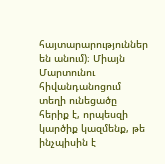հայտարարություններ են անում)։ Միայն Մարտունու հիվանդանոցում տեղի ունեցածը հերիք է, որպեսզի կարծիք կազմենք, թե ինչպիսին է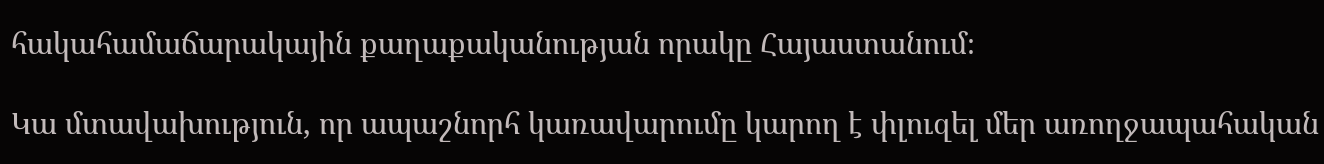հակահամաճարակային քաղաքականության որակը Հայաստանում։

Կա մտավախություն, որ ապաշնորհ կառավարումը կարող է փլուզել մեր առողջապահական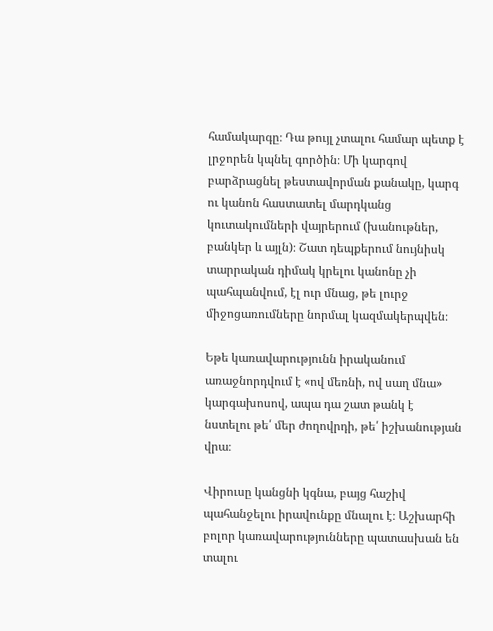համակարգը։ Դա թույլ չտալու համար պետք է լրջորեն կպնել գործին։ Մի կարգով բարձրացնել թեստավորման քանակը, կարգ ու կանոն հաստատել մարդկանց կուտակումների վայրերում (խանութներ, բանկեր և այլն)։ Շատ դեպքերում նույնիսկ տարրական դիմակ կրելու կանոնը չի պահպանվում, էլ ուր մնաց, թե լուրջ միջոցառումները նորմալ կազմակերպվեն։

Եթե կառավարությունն իրականում առաջնորդվում է «ով մեռնի, ով սաղ մնա» կարգախոսով, ապա դա շատ թանկ է նստելու թե՛ մեր ժողովրդի, թե՛ իշխանության վրա։

Վիրուսը կանցնի կգնա, բայց հաշիվ պահանջելու իրավունքը մնալու է։ Աշխարհի բոլոր կառավարությունները պատասխան են տալու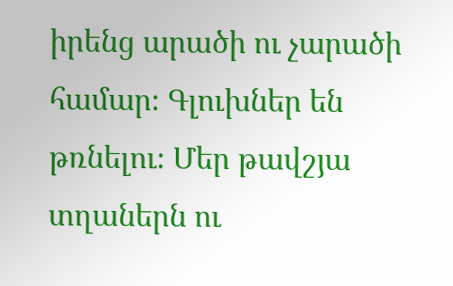իրենց արածի ու չարածի համար։ Գլուխներ են թռնելու։ Մեր թավշյա տղաներն ու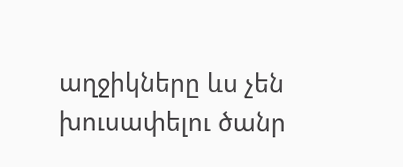աղջիկները ևս չեն խուսափելու ծանր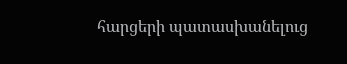հարցերի պատասխանելուց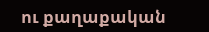ու քաղաքական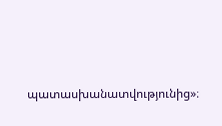պատասխանատվությունից»։